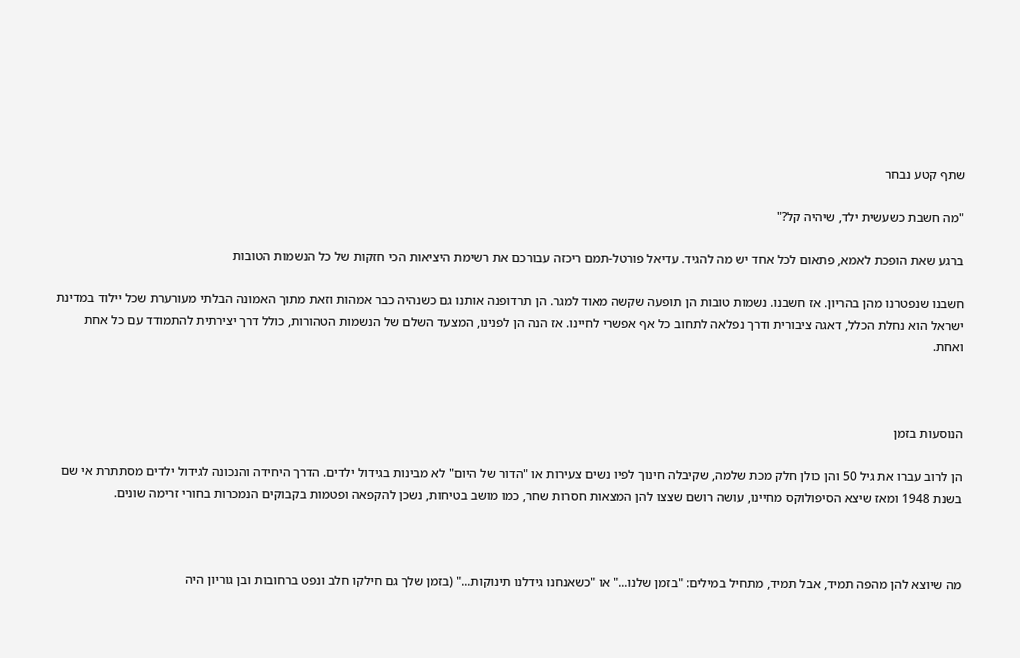שתף קטע נבחר

"מה חשבת כשעשית ילד, שיהיה קל?"

ברגע שאת הופכת לאמא, פתאום לכל אחד יש מה להגיד. עדיאל פורטל-תמם ריכזה עבורכם את רשימת היציאות הכי חזקות של כל הנשמות הטובות

חשבנו שנפטרנו מהן בהריון. אז חשבנו. נשמות טובות הן תופעה שקשה מאוד למגר. הן תרדופנה אותנו גם כשנהיה כבר אמהות וזאת מתוך האמונה הבלתי מעורערת שכל יילוד במדינת ישראל הוא נחלת הכלל, דאגה ציבורית ודרך נפלאה לתחוב כל אף אפשרי לחיינו. אז הנה הן לפנינו, המצעד השלם של הנשמות הטהורות, כולל דרך יצירתית להתמודד עם כל אחת ואחת.



הנוסעות בזמן

הן לרוב עברו את גיל 50 והן כולן חלק מכת שלמה, שקיבלה חינוך לפיו נשים צעירות או "הדור של היום" לא מבינות בגידול ילדים. הדרך היחידה והנכונה לגידול ילדים מסתתרת אי שם בשנת 1948 ומאז שיצא הסיפולוקס מחיינו, עושה רושם שצצו להן המצאות חסרות שחר, כמו מושב בטיחות, נשכן להקפאה ופטמות בקבוקים הנמכרות בחורי זרימה שונים.



מה שיוצא להן מהפה תמיד, אבל תמיד, מתחיל במילים: "בזמן שלנו..." או "כשאנחנו גידלנו תינוקות..." (בזמן שלך גם חילקו חלב ונפט ברחובות ובן גוריון היה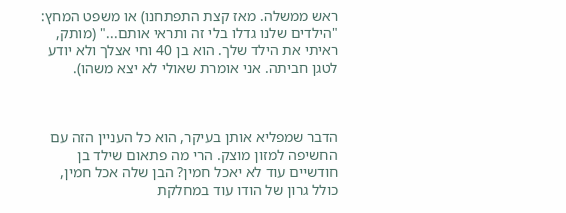ראש ממשלה. מאז קצת התפתחנו) או משפט המחץ: "הילדים שלנו גדלו בלי זה ותראי אותם..." (מותק, ראיתי את הילד שלך. הוא בן 40 וחי אצלך ולא יודע לטגן חביתה. אני אומרת שאולי לא יצא משהו).



הדבר שמפליא אותן בעיקר, הוא כל העניין הזה עם החשיפה למזון מוצק. הרי מה פתאום שילד בן חודשיים עוד לא יאכל חמין? הבן שלה אכל חמין, כולל גרון של הודו עוד במחלקת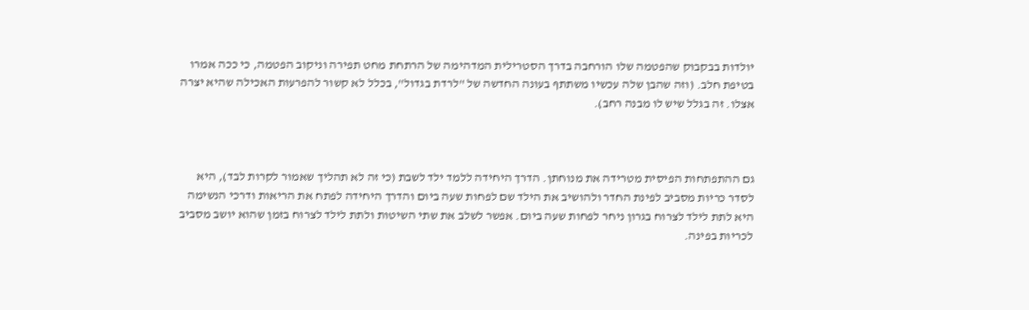יולדות בבקבוק שהפטמה שלו הורחבה בדרך הסטרילית המדהימה של הרתחת מחט תפירה וניקוב הפטמה, כי ככה אמרו בטיפת חלב. (וזה שהבן שלה עכשיו משתתף בעונה החדשה של "לרדת בגדול", בכלל לא קשור להפרעות האכילה שהיא יצרה אצלו. זה בגלל שיש לו מבנה רחב).



גם ההתפתחות הפיסית מטרידה את מנוחתן. הדרך היחידה ללמד ילד לשבת (כי זה לא תהליך שאמור לקרות לבד), היא לסדר כריות מסביב לפינת החדר ולהושיב את הילד שם לפחות שעה ביום והדרך היחידה לפתח את הריאות ודרכי הנשימה היא לתת לילד לצרוח בגרון ניחר לפחות שעה ביום. אפשר לשלב את שתי השיטות ולתת לילד לצרוח בזמן שהוא יושב מסביב לכריות בפינה.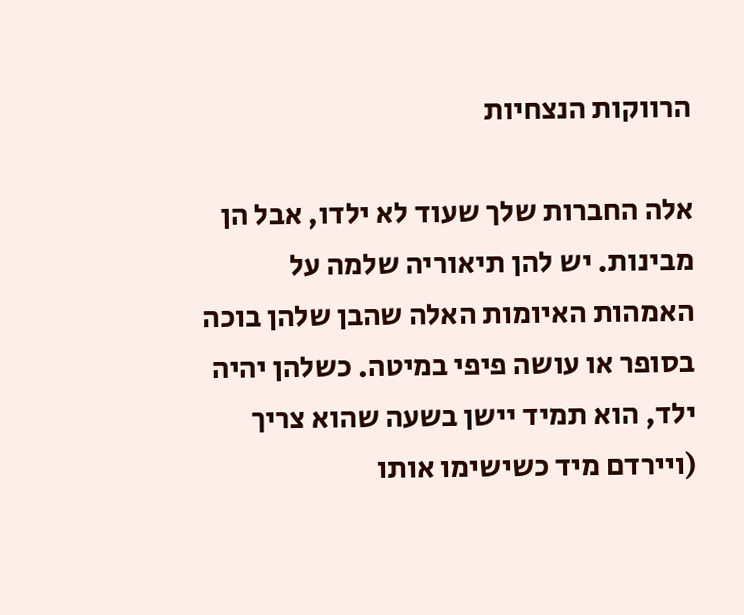הרווקות הנצחיות

אלה החברות שלך שעוד לא ילדו, אבל הן מבינות. יש להן תיאוריה שלמה על האמהות האיומות האלה שהבן שלהן בוכה בסופר או עושה פיפי במיטה. כשלהן יהיה ילד, הוא תמיד יישן בשעה שהוא צריך (ויירדם מיד כשישימו אותו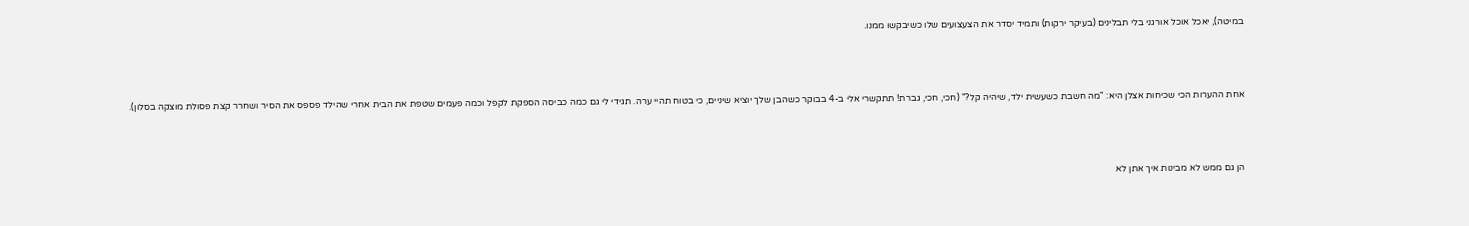במיטה), יאכל אוכל אורגני בלי תבלינים (בעיקר ירקות) ותמיד יסדר את הצעצועים שלו כשיבקשו ממנו.



אחת ההערות הכי שכיחות אצלן היא: "מה חשבת כשעשית ילד, שיהיה קל?" (חכי, חכי, גברת! תתקשרי אלי ב-4 בבוקר כשהבן שלך יוציא שיניים, כי בטוח תהיי ערה. תגידי לי גם כמה כביסה הספקת לקפל וכמה פעמים שטפת את הבית אחרי שהילד פספס את הסיר ושחרר קצת פסולת מוצקה בסלון).



הן גם ממש לא מבינות איך אתן לא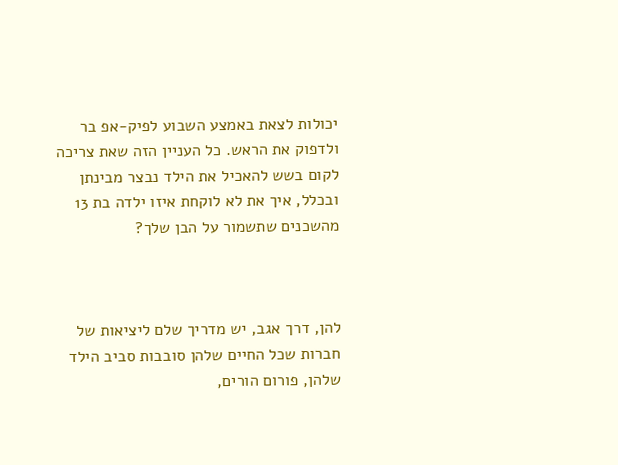יכולות לצאת באמצע השבוע לפיק-אפ בר ולדפוק את הראש. כל העניין הזה שאת צריכה לקום בשש להאכיל את הילד נבצר מבינתן ובכלל, איך את לא לוקחת איזו ילדה בת 13 מהשכנים שתשמור על הבן שלך?



להן, דרך אגב, יש מדריך שלם ליציאות של חברות שכל החיים שלהן סובבות סביב הילד שלהן, פורום הורים,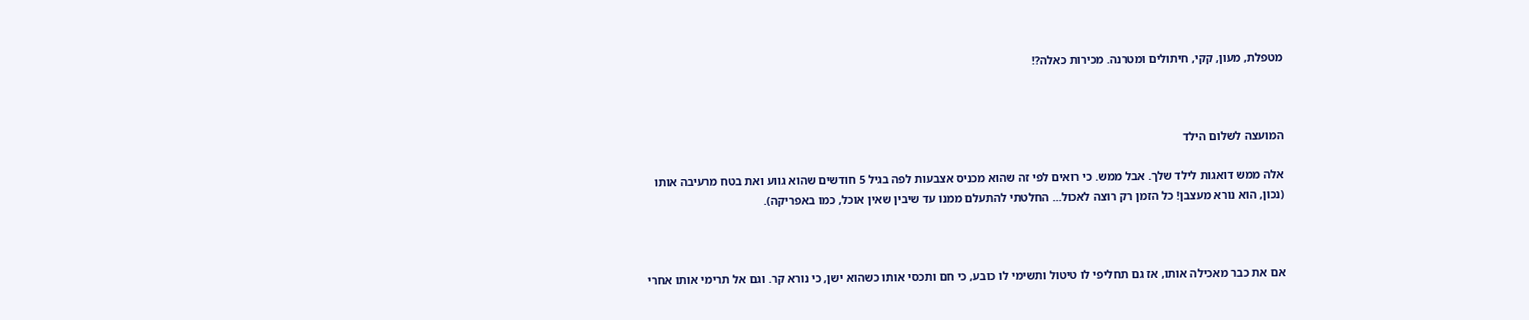מטפלת, מעון, קקי, חיתולים ומטרנה. מכירות כאלה?!



המועצה לשלום הילד

אלה ממש דואגות לילד שלך. אבל ממש. כי רואים לפי זה שהוא מכניס אצבעות לפה בגיל 5 חודשים שהוא גווע ואת בטח מרעיבה אותו (נכון, הוא נורא מעצבן! כל הזמן רק רוצה לאכול... החלטתי להתעלם ממנו עד שיבין שאין אוכל, כמו באפריקה).



אם את כבר מאכילה אותו, אז גם תחליפי לו טיטול ותשימי לו כובע, כי חם ותכסי אותו כשהוא ישן, כי נורא קר. וגם אל תרימי אותו אחרי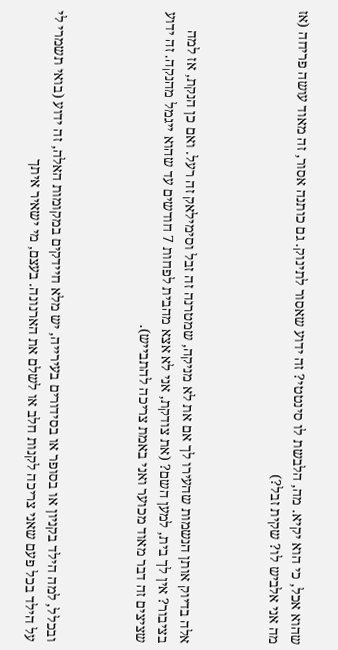שהוא אכל, כי הוא יקיא. מה, הלבשת לו סינטטי? זה ידוע שאסור לתינוק. גם כותנה אסור, זה מאוד עושה פריחה (אז מה אני אלביש לו? שקית זבל?)



אלה בדיוק אותן הנשמות שהעירו לך אם את לא מניקה, שמטרנה זה זבל וסימילאק זה רעל. ואם כן הנקת, אז למה בציבור? אין לך בית, למען השם? (את צודקת, אני לא אצא מהבית לפחות 7 חודשים עד שהוא ייגמל מהנקה. זה ידוע שציצים זה דבר מאוד מכוער ואני באמת צריכה להתבייש).



ובכלל, למה הילד בקניון או בסופר או בסידורים בעירייה, יש מלא חיידקים במקומות האלה, זה ידוע (בואי תשמרי לי על הילד בכל פעם שאני צריכה לקנות חלב או לשלם את הארנונה. בעצם, מי ישאיר איתך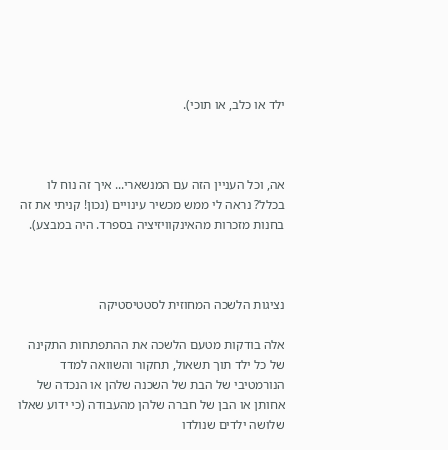ילד או כלב, או תוכי).



אה, וכל העניין הזה עם המנשארי... איך זה נוח לו בכלל? נראה לי ממש מכשיר עינויים (נכון! קניתי את זה בחנות מזכרות מהאינקוויזיציה בספרד. היה במבצע).



נציגות הלשכה המחוזית לסטטיסטיקה

אלה בודקות מטעם הלשכה את ההתפתחות התקינה של כל ילד תוך תשאול, תחקור והשוואה למדד הנורמטיבי של הבת של השכנה שלהן או הנכדה של אחותן או הבן של חברה שלהן מהעבודה (כי ידוע שאלו שלושה ילדים שנולדו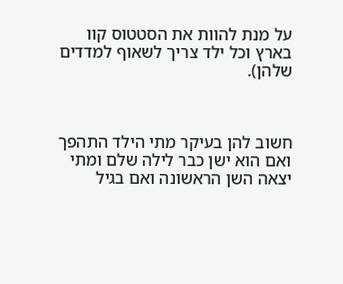על מנת להוות את הסטטוס קוו בארץ וכל ילד צריך לשאוף למדדים שלהן).



חשוב להן בעיקר מתי הילד התהפך ואם הוא ישן כבר לילה שלם ומתי יצאה השן הראשונה ואם בגיל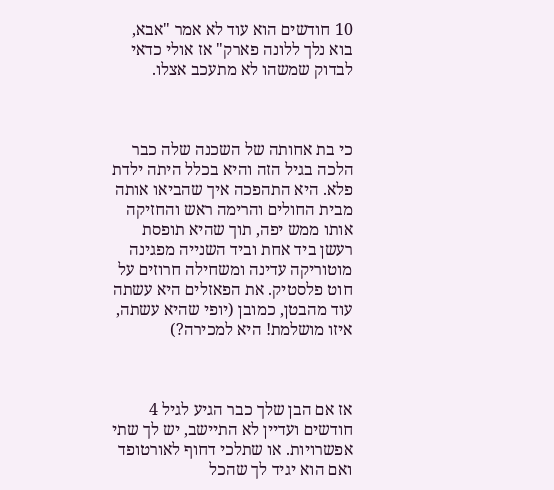10 חודשים הוא עוד לא אמר "אבא, בוא נלך ללונה פארק" אז אולי כדאי לבדוק שמשהו לא מתעכב אצלו.



כי בת אחותה של השכנה שלה כבר הלכה בגיל הזה והיא בכלל היתה ילדת פלא. היא התהפכה איך שהביאו אותה מבית החולים והרימה ראש והחזיקה אותו ממש יפה, תוך שהיא תופסת רעשן ביד אחת וביד השנייה מפגינה מוטוריקה עדינה ומשחילה חרוזים על חוט פלסטיק. את הפאזלים היא עשתה עוד מהבטן, כמובן (יופי שהיא עשתה, איזו מושלמת! היא למכירה?)



אז אם הבן שלך כבר הגיע לגיל 4 חודשים ועדיין לא התיישב, יש לך שתי אפשרויות. או שתלכי דחוף לאורטופד ואם הוא יגיד לך שהכל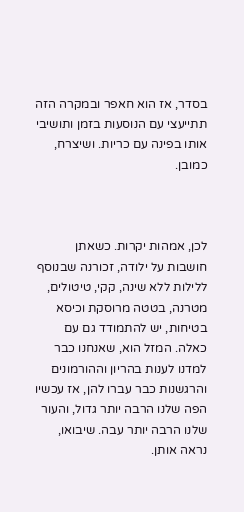בסדר, אז הוא חאפר ובמקרה הזה תתייעצי עם הנוסעות בזמן ותושיבי אותו בפינה עם כריות. ושיצרח, כמובן.



לכן, אמהות יקרות. כשאתן חושבות על ילודה, זכורנה שבנוסף ללילות ללא שינה, קקי, טיטולים, מטרנה, בטטה מרוסקת וכיסא בטיחות, יש להתמודד גם עם כאלה. המזל הוא, שאנחנו כבר למדנו לענות בהריון וההורמונים והרגשנות כבר עברו להן, אז עכשיו הפה שלנו הרבה יותר גדול, והעור שלנו הרבה יותר עבה. שיבואו, נראה אותן.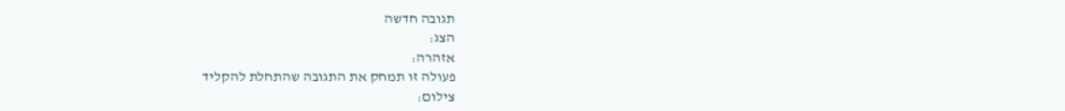תגובה חדשה
הצג:
אזהרה:
פעולה זו תמחק את התגובה שהתחלת להקליד
צילום: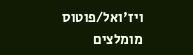ויז'ואל/פוטוס
מומלצים